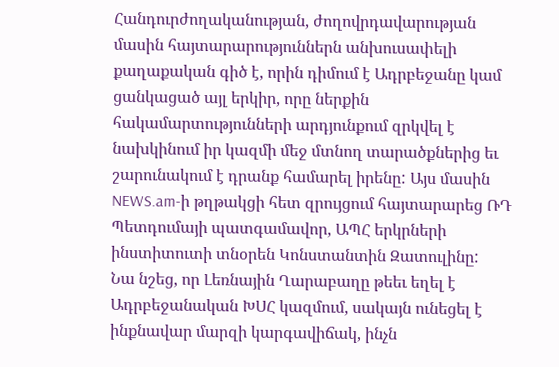Հանդուրժողականության, ժողովրդավարության մասին հայտարարություններն անխուսափելի քաղաքական գիծ է, որին դիմում է Ադրբեջանը կամ ցանկացած այլ երկիր, որը ներքին հակամարտությունների արդյունքում զրկվել է նախկինում իր կազմի մեջ մտնող տարածքներից եւ շարունակում է դրանք համարել իրենը: Այս մասին NEWS.am-ի թղթակցի հետ զրույցում հայտարարեց ՌԴ Պետդումայի պատգամավոր, ԱՊՀ երկրների ինստիտուտի տնօրեն Կոնստանտին Զատուլինը:
Նա նշեց, որ Լեռնային Ղարաբաղը թեեւ եղել է Ադրբեջանական ԽՍՀ կազմում, սակայն ունեցել է ինքնավար մարզի կարգավիճակ, ինչն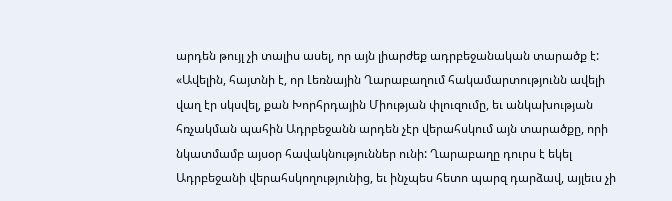արդեն թույլ չի տալիս ասել, որ այն լիարժեք ադրբեջանական տարածք է: «Ավելին, հայտնի է, որ Լեռնային Ղարաբաղում հակամարտությունն ավելի վաղ էր սկսվել, քան Խորհրդային Միության փլուզումը, եւ անկախության հռչակման պահին Ադրբեջանն արդեն չէր վերահսկում այն տարածքը, որի նկատմամբ այսօր հավակնություններ ունի: Ղարաբաղը դուրս է եկել Ադրբեջանի վերահսկողությունից, եւ ինչպես հետո պարզ դարձավ, այլեւս չի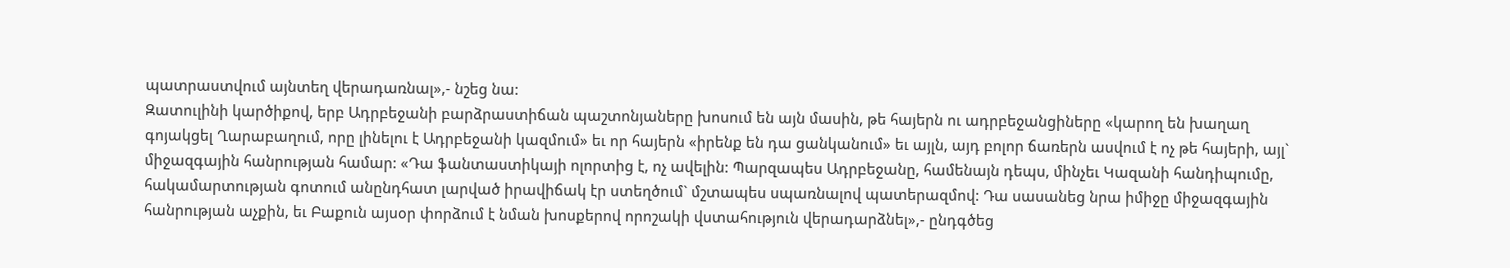պատրաստվում այնտեղ վերադառնալ»,- նշեց նա:
Զատուլինի կարծիքով, երբ Ադրբեջանի բարձրաստիճան պաշտոնյաները խոսում են այն մասին, թե հայերն ու ադրբեջանցիները «կարող են խաղաղ գոյակցել Ղարաբաղում, որը լինելու է Ադրբեջանի կազմում» եւ որ հայերն «իրենք են դա ցանկանում» եւ այլն, այդ բոլոր ճառերն ասվում է ոչ թե հայերի, այլ` միջազգային հանրության համար: «Դա ֆանտաստիկայի ոլորտից է, ոչ ավելին: Պարզապես Ադրբեջանը, համենայն դեպս, մինչեւ Կազանի հանդիպումը, հակամարտության գոտում անընդհատ լարված իրավիճակ էր ստեղծում` մշտապես սպառնալով պատերազմով: Դա սասանեց նրա իմիջը միջազգային հանրության աչքին, եւ Բաքուն այսօր փորձում է նման խոսքերով որոշակի վստահություն վերադարձնել»,- ընդգծեց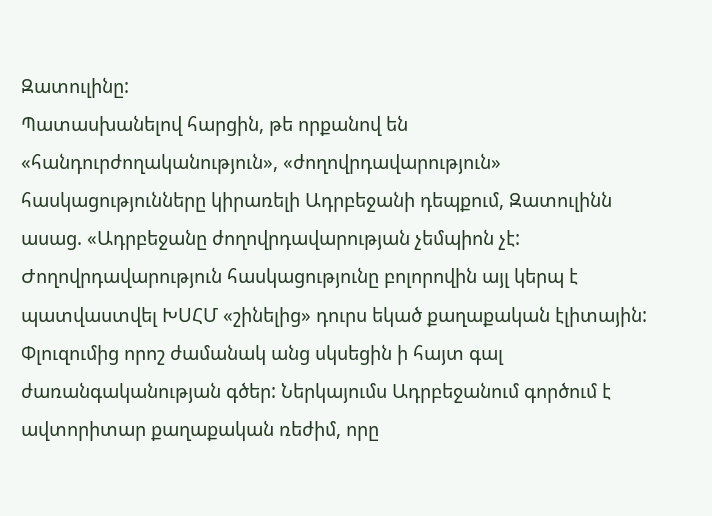Զատուլինը:
Պատասխանելով հարցին, թե որքանով են «հանդուրժողականություն», «ժողովրդավարություն» հասկացությունները կիրառելի Ադրբեջանի դեպքում, Զատուլինն ասաց. «Ադրբեջանը ժողովրդավարության չեմպիոն չէ: Ժողովրդավարություն հասկացությունը բոլորովին այլ կերպ է պատվաստվել ԽՍՀՄ «շինելից» դուրս եկած քաղաքական էլիտային: Փլուզումից որոշ ժամանակ անց սկսեցին ի հայտ գալ ժառանգականության գծեր: Ներկայումս Ադրբեջանում գործում է ավտորիտար քաղաքական ռեժիմ, որը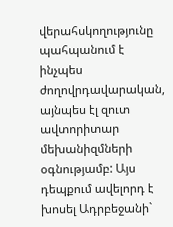վերահսկողությունը պահպանում է ինչպես ժողովրդավարական, այնպես էլ զուտ ավտորիտար մեխանիզմների օգնությամբ: Այս դեպքում ավելորդ է խոսել Ադրբեջանի`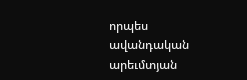որպես ավանդական արեւմտյան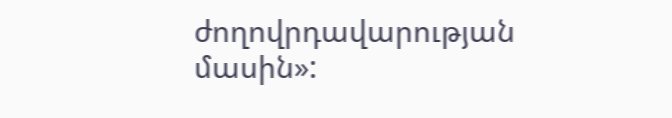ժողովրդավարության մասին»: